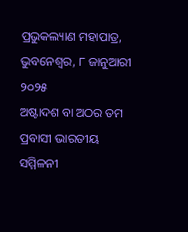ପ୍ରଭୁକଲ୍ୟାଣ ମହାପାତ୍ର, ଭୁବନେଶ୍ୱର, ୮ ଜାନୁଆରୀ ୨୦୨୫
ଅଷ୍ଟାଦଶ ବା ଅଠର ତମ ପ୍ରବାସୀ ଭାରତୀୟ ସମ୍ମିଳନୀ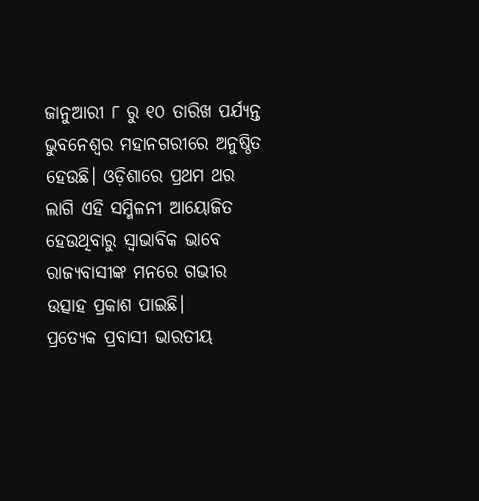ଜାନୁଆରୀ ୮ ରୁ ୧୦ ତାରିଖ ପର୍ଯ୍ୟନ୍ତ ଭୁବନେଶ୍ୱର ମହାନଗରୀରେ ଅନୁଷ୍ଠିତ ହେଉଛି। ଓଡ଼ିଶାରେ ପ୍ରଥମ ଥର ଲାଗି ଏହି ସମ୍ମିଳନୀ ଆୟୋଜିତ ହେଉଥିବାରୁ ସ୍ୱାଭାବିକ ଭାବେ ରାଜ୍ୟବାସୀଙ୍କ ମନରେ ଗଭୀର ଉତ୍ସାହ ପ୍ରକାଶ ପାଇଛି।
ପ୍ରତ୍ୟେକ ପ୍ରବାସୀ ଭାରତୀୟ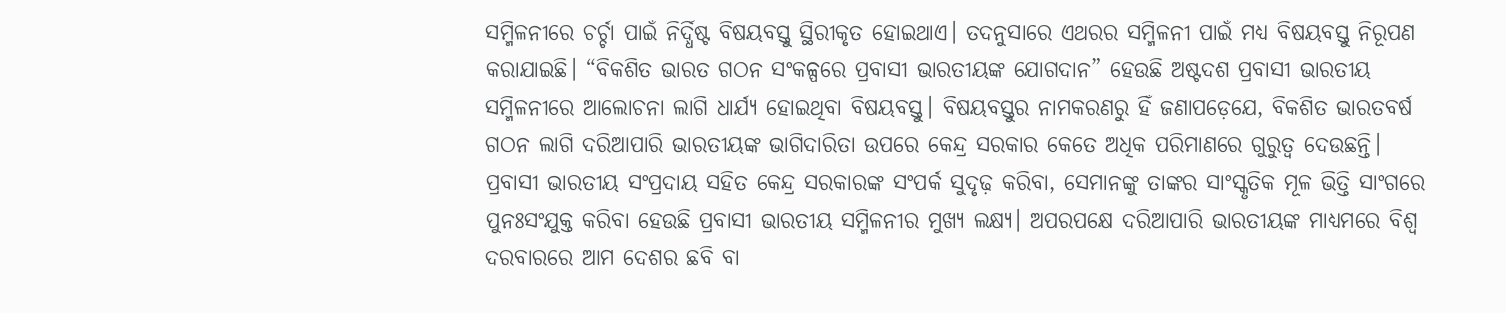ସମ୍ମିଳନୀରେ ଚର୍ଚ୍ଚା ପାଇଁ ନିର୍ଦ୍ଧିଷ୍ଟ ବିଷୟବସ୍ତୁ ସ୍ଥିରୀକୃତ ହୋଇଥାଏ। ତଦନୁସାରେ ଏଥରର ସମ୍ମିଳନୀ ପାଇଁ ମଧ୍ୟ ବିଷୟବସ୍ତୁ ନିରୂପଣ କରାଯାଇଛି। “ବିକଶିତ ଭାରତ ଗଠନ ସଂକଳ୍ପରେ ପ୍ରବାସୀ ଭାରତୀୟଙ୍କ ଯୋଗଦାନ” ହେଉଛି ଅଷ୍ଟଦଶ ପ୍ରବାସୀ ଭାରତୀୟ ସମ୍ମିଳନୀରେ ଆଲୋଚନା ଲାଗି ଧାର୍ଯ୍ୟ ହୋଇଥିବା ବିଷୟବସ୍ତୁ। ବିଷୟବସ୍ତୁର ନାମକରଣରୁ ହିଁ ଜଣାପଡ଼େଯେ, ବିକଶିତ ଭାରତବର୍ଷ ଗଠନ ଲାଗି ଦରିଆପାରି ଭାରତୀୟଙ୍କ ଭାଗିଦାରିତା ଉପରେ କେନ୍ଦ୍ର ସରକାର କେତେ ଅଧିକ ପରିମାଣରେ ଗୁରୁତ୍ୱ ଦେଉଛନ୍ତି।
ପ୍ରବାସୀ ଭାରତୀୟ ସଂପ୍ରଦାୟ ସହିତ କେନ୍ଦ୍ର ସରକାରଙ୍କ ସଂପର୍କ ସୁଦୃଢ଼ କରିବା, ସେମାନଙ୍କୁ ତାଙ୍କର ସାଂସ୍କୃତିକ ମୂଳ ଭିତ୍ତି ସାଂଗରେ ପୁନଃସଂଯୁକ୍ତ କରିବା ହେଉଛି ପ୍ରବାସୀ ଭାରତୀୟ ସମ୍ମିଳନୀର ମୁଖ୍ୟ ଲକ୍ଷ୍ୟ। ଅପରପକ୍ଷେ ଦରିଆପାରି ଭାରତୀୟଙ୍କ ମାଧ୍ୟମରେ ବିଶ୍ଵ ଦରବାରରେ ଆମ ଦେଶର ଛବି ବା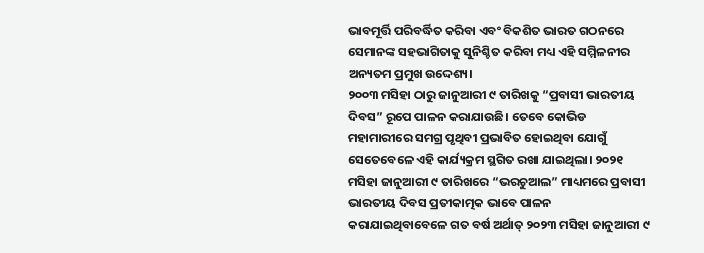ଭାବମୂର୍ତ୍ତି ପରିବର୍ଦ୍ଧିତ କରିବା ଏବଂ ବିକଶିତ ଭାରତ ଗଠନରେ ସେମାନଙ୍କ ସହଭାଗିତାକୁ ସୁନିଶ୍ଚିତ କରିବା ମଧ୍ୟ ଏହି ସମ୍ମିଳନୀର ଅନ୍ୟତମ ପ୍ରମୁଖ ଉଦ୍ଦେଶ୍ୟ।
୨୦୦୩ ମସିହା ଠାରୁ ଜାନୁଆରୀ ୯ ତାରିଖକୁ “ପ୍ରବାସୀ ଭାରତୀୟ ଦିବସ” ରୂପେ ପାଳନ କରାଯାଉଛି। ତେବେ କୋଭିଡ ମହାମାରୀରେ ସମଗ୍ର ପୃଥିବୀ ପ୍ରଭାବିତ ହୋଇଥିବା ଯୋଗୁଁ ସେତେବେଳେ ଏହି କାର୍ଯ୍ୟକ୍ରମ ସ୍ଥଗିତ ରଖା ଯାଇଥିଲା। ୨୦୨୧ ମସିହା ଜାନୁଆରୀ ୯ ତାରିଖରେ “ଭରଚୁଆଲ” ମାଧ୍ୟମରେ ପ୍ରବାସୀ ଭାରତୀୟ ଦିବସ ପ୍ରତୀକାତ୍ମକ ଭାବେ ପାଳନ କରାଯାଇଥିବାବେଳେ ଗତ ବର୍ଷ ଅର୍ଥାତ୍ ୨୦୨୩ ମସିହା ଜାନୁଆରୀ ୯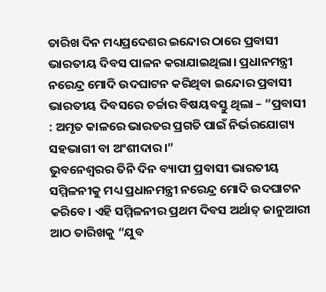ତାରିଖ ଦିନ ମଧ୍ୟପ୍ରଦେଶର ଇନ୍ଦୋର ଠାରେ ପ୍ରବାସୀ ଭାରତୀୟ ଦିବସ ପାଳନ କରାଯାଇଥିଲା। ପ୍ରଧାନମନ୍ତ୍ରୀ ନରେନ୍ଦ୍ର ମୋଦି ଉଦଘାଟନ କରିଥିବା ଇନ୍ଦୋର ପ୍ରବାସୀ ଭାରତୀୟ ଦିବସରେ ଚର୍ଚ୍ଚାର ବିଷୟବସ୍ତୁ ଥିଲା – “ପ୍ରବାସୀ : ଅମୃତ କାଳରେ ଭାରତର ପ୍ରଗତି ପାଇଁ ନିର୍ଭରଯୋଗ୍ୟ ସହଭାଗୀ ବା ଅଂଶୀଦାର।”
ଭୁବନେଶ୍ୱରର ତିନି ଦିନ ବ୍ୟାପୀ ପ୍ରବାସୀ ଭାରତୀୟ ସମ୍ମିଳନୀକୁ ମଧ୍ୟ ପ୍ରଧାନମନ୍ତ୍ରୀ ନରେନ୍ଦ୍ର ମୋଦି ଉଦଘାଟନ କରିବେ। ଏହି ସମ୍ମିଳନୀର ପ୍ରଥମ ଦିବସ ଅର୍ଥାତ୍ ଜାନୁଆରୀ ଆଠ ତାରିଖକୁ “ଯୁବ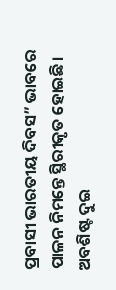ପ୍ରବାସୀ ଭାରତୀୟ ଦିବସ” ଭାବରେ ପାଳନ ନିମନ୍ତେ ସ୍ଥିରୀକୃତ ହୋଇଛି। ଅବଶିଷ୍ଟ ଦୁଇ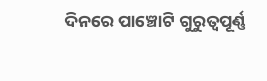ଦିନରେ ପାଞ୍ଚୋଟି ଗୁରୁତ୍ୱପୂର୍ଣ୍ଣ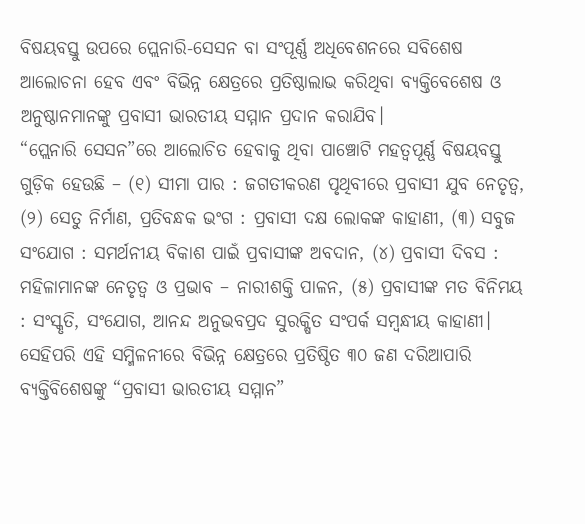ବିଷୟବସ୍ତୁ ଉପରେ ପ୍ଲେନାରି-ସେସନ ବା ସଂପୂର୍ଣ୍ଣ ଅଧିବେଶନରେ ସବିଶେଷ ଆଲୋଚନା ହେବ ଏବଂ ବିଭିନ୍ନ କ୍ଷେତ୍ରରେ ପ୍ରତିଷ୍ଠାଲାଭ କରିଥିବା ବ୍ୟକ୍ତିବେଶେଷ ଓ ଅନୁଷ୍ଠାନମାନଙ୍କୁ ପ୍ରବାସୀ ଭାରତୀୟ ସମ୍ମାନ ପ୍ରଦାନ କରାଯିବ।
“ପ୍ଲେନାରି ସେସନ”ରେ ଆଲୋଚିତ ହେବାକୁ ଥିବା ପାଞ୍ଚୋଟି ମହତ୍ୱପୂର୍ଣ୍ଣ ବିଷୟବସ୍ତୁ ଗୁଡ଼ିକ ହେଉଛି – (୧) ସୀମା ପାର : ଜଗତୀକରଣ ପୃଥିବୀରେ ପ୍ରବାସୀ ଯୁବ ନେତୃତ୍ୱ, (୨) ସେତୁ ନିର୍ମାଣ, ପ୍ରତିବନ୍ଧକ ଭଂଗ : ପ୍ରବାସୀ ଦକ୍ଷ ଲୋକଙ୍କ କାହାଣୀ, (୩) ସବୁଜ ସଂଯୋଗ : ସମର୍ଥନୀୟ ବିକାଶ ପାଇଁ ପ୍ରବାସୀଙ୍କ ଅବଦାନ, (୪) ପ୍ରବାସୀ ଦିବସ : ମହିଳାମାନଙ୍କ ନେତୃତ୍ୱ ଓ ପ୍ରଭାବ – ନାରୀଶକ୍ତି ପାଳନ, (୫) ପ୍ରବାସୀଙ୍କ ମତ ବିନିମୟ : ସଂସ୍କୃତି, ସଂଯୋଗ, ଆନନ୍ଦ ଅନୁଭବପ୍ରଦ ସୁରକ୍ଷିତ ସଂପର୍କ ସମ୍ବନ୍ଧୀୟ କାହାଣୀ।
ସେହିପରି ଏହି ସମ୍ମିଳନୀରେ ବିଭିନ୍ନ କ୍ଷେତ୍ରରେ ପ୍ରତିଷ୍ଠିତ ୩୦ ଜଣ ଦରିଆପାରି ବ୍ୟକ୍ତିବିଶେଷଙ୍କୁ “ପ୍ରବାସୀ ଭାରତୀୟ ସମ୍ମାନ”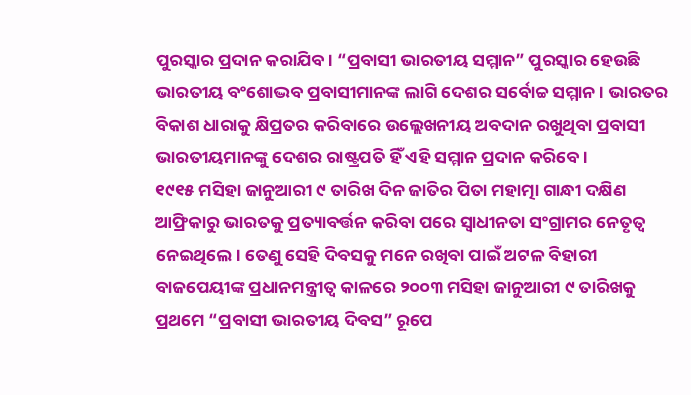ପୁରସ୍କାର ପ୍ରଦାନ କରାଯିବ। “ପ୍ରବାସୀ ଭାରତୀୟ ସମ୍ମାନ” ପୁରସ୍କାର ହେଉଛି ଭାରତୀୟ ବଂଶୋଦ୍ଭବ ପ୍ରବାସୀମାନଙ୍କ ଲାଗି ଦେଶର ସର୍ବୋଚ୍ଚ ସମ୍ମାନ। ଭାରତର ବିକାଶ ଧାରାକୁ କ୍ଷିପ୍ରତର କରିବାରେ ଉଲ୍ଲେଖନୀୟ ଅବଦାନ ରଖୁଥିବା ପ୍ରବାସୀ ଭାରତୀୟମାନଙ୍କୁ ଦେଶର ରାଷ୍ଟ୍ରପତି ହିଁ ଏହି ସମ୍ମାନ ପ୍ରଦାନ କରିବେ।
୧୯୧୫ ମସିହା ଜାନୁଆରୀ ୯ ତାରିଖ ଦିନ ଜାତିର ପିତା ମହାତ୍ମା ଗାନ୍ଧୀ ଦକ୍ଷିଣ ଆଫ୍ରିକାରୁ ଭାରତକୁ ପ୍ରତ୍ୟାବର୍ତ୍ତନ କରିବା ପରେ ସ୍ୱାଧୀନତା ସଂଗ୍ରାମର ନେତୃତ୍ୱ ନେଇଥିଲେ। ତେଣୁ ସେହି ଦିବସକୁ ମନେ ରଖିବା ପାଇଁ ଅଟଳ ବିହାରୀ ବାଜପେୟୀଙ୍କ ପ୍ରଧାନମନ୍ତ୍ରୀତ୍ୱ କାଳରେ ୨୦୦୩ ମସିହା ଜାନୁଆରୀ ୯ ତାରିଖକୁ ପ୍ରଥମେ “ପ୍ରବାସୀ ଭାରତୀୟ ଦିବସ” ରୂପେ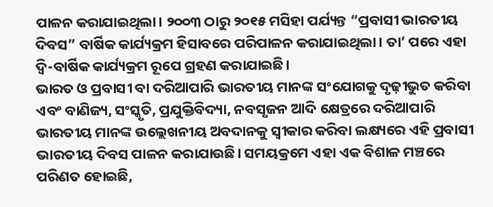ପାଳନ କରାଯାଇଥିଲା। ୨୦୦୩ ଠାରୁ ୨୦୧୫ ମସିହା ପର୍ଯ୍ୟନ୍ତ “ପ୍ରବାସୀ ଭାରତୀୟ ଦିବସ” ବାର୍ଷିକ କାର୍ଯ୍ୟକ୍ରମ ହିସାବରେ ପରିପାଳନ କରାଯାଇଥିଲା। ତା’ ପରେ ଏହା ଦ୍ବି-ବାର୍ଷିକ କାର୍ଯ୍ୟକ୍ରମ ରୂପେ ଗ୍ରହଣ କରାଯାଇଛି।
ଭାରତ ଓ ପ୍ରବାସୀ ବା ଦରିଆପାରି ଭାରତୀୟ ମାନଙ୍କ ସଂଯୋଗକୁ ଦୃଢ଼ୀଭୁତ କରିବା ଏବଂ ବାଣିଜ୍ୟ, ସଂସ୍କୃତି, ପ୍ରଯୁକ୍ତିବିଦ୍ୟା, ନବସୃଜନ ଆଦି କ୍ଷେତ୍ରରେ ଦରିଆପାରି ଭାରତୀୟ ମାନଙ୍କ ଉଲ୍ଲେଖନୀୟ ଅବଦାନକୁ ସ୍ୱୀକାର କରିବା ଲକ୍ଷ୍ୟରେ ଏହି ପ୍ରବାସୀ ଭାରତୀୟ ଦିବସ ପାଳନ କରାଯାଉଛି। ସମୟକ୍ରମେ ଏହା ଏକ ବିଶାଳ ମଞ୍ଚରେ ପରିଣତ ହୋଇଛି,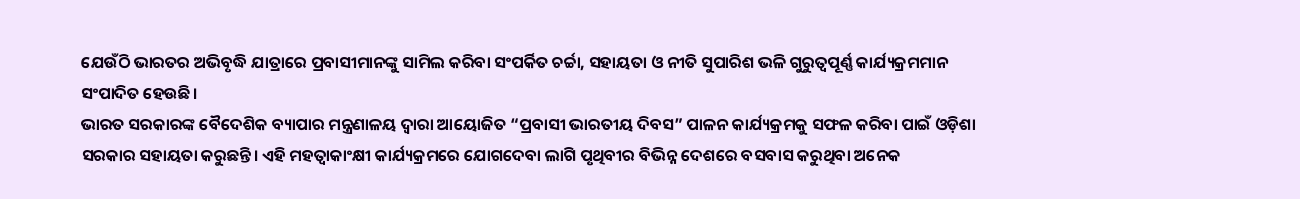ଯେଉଁଠି ଭାରତର ଅଭିବୃଦ୍ଧି ଯାତ୍ରାରେ ପ୍ରବାସୀମାନଙ୍କୁ ସାମିଲ କରିବା ସଂପର୍କିତ ଚର୍ଚ୍ଚା, ସହାୟତା ଓ ନୀତି ସୁପାରିଶ ଭଳି ଗୁରୁତ୍ୱପୂର୍ଣ୍ଣ କାର୍ଯ୍ୟକ୍ରମମାନ ସଂପାଦିତ ହେଉଛି।
ଭାରତ ସରକାରଙ୍କ ବୈଦେଶିକ ବ୍ୟାପାର ମନ୍ତ୍ରଣାଳୟ ଦ୍ୱାରା ଆୟୋଜିତ “ପ୍ରବାସୀ ଭାରତୀୟ ଦିବସ” ପାଳନ କାର୍ଯ୍ୟକ୍ରମକୁ ସଫଳ କରିବା ପାଇଁ ଓଡ଼ିଶା ସରକାର ସହାୟତା କରୁଛନ୍ତି। ଏହି ମହତ୍ୱାକାଂକ୍ଷୀ କାର୍ଯ୍ୟକ୍ରମରେ ଯୋଗଦେବା ଲାଗି ପୃଥିବୀର ବିଭିନ୍ନ ଦେଶରେ ବସବାସ କରୁଥିବା ଅନେକ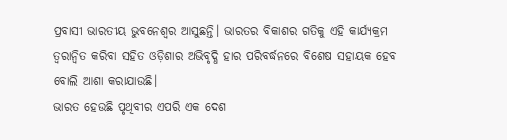ପ୍ରବାସୀ ଭାରତୀୟ ଭୁବନେଶ୍ୱର ଆସୁଛନ୍ତି। ଭାରତର ବିକାଶର ଗତିକୁ ଏହି କାର୍ଯ୍ୟକ୍ରମ ତ୍ୱରାନ୍ୱିତ କରିବା ସହିତ ଓଡ଼ିଶାର ଅଭିବୃଦ୍ଧି ହାର ପରିବର୍ଦ୍ଧନରେ ବିଶେଷ ସହାୟକ ହେବ ବୋଲି ଆଶା କରାଯାଉଛି।
ଭାରତ ହେଉଛି ପୃଥିବୀର ଏପରି ଏକ ଦେଶ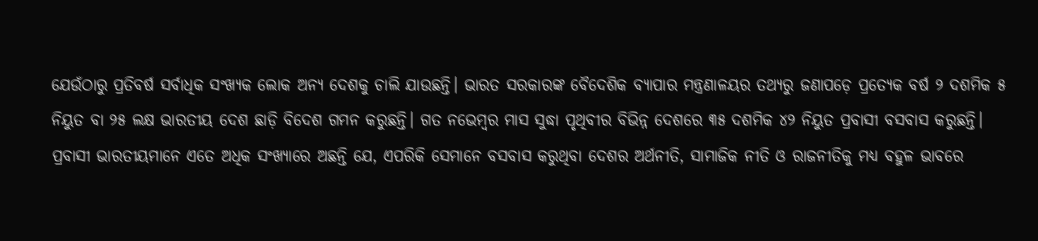ଯେଉଁଠାରୁ ପ୍ରତିବର୍ଷ ସର୍ବାଧିକ ସଂଖ୍ୟକ ଲୋକ ଅନ୍ୟ ଦେଶକୁ ଚାଲି ଯାଉଛନ୍ତି। ଭାରତ ସରକାରଙ୍କ ବୈଦେଶିକ ବ୍ୟାପାର ମନ୍ତ୍ରଣାଳୟର ତଥ୍ୟରୁ ଜଣାପଡ଼େ ପ୍ରତ୍ୟେକ ବର୍ଷ ୨ ଦଶମିକ ୫ ନିୟୁତ ବା ୨୫ ଲକ୍ଷ ଭାରତୀୟ ଦେଶ ଛାଡ଼ି ବିଦେଶ ଗମନ କରୁଛନ୍ତି। ଗତ ନଭେମ୍ବର ମାସ ସୁଦ୍ଧା ପୃଥିବୀର ବିଭିନ୍ନ ଦେଶରେ ୩୫ ଦଶମିକ ୪୨ ନିୟୁତ ପ୍ରବାସୀ ବସବାସ କରୁଛନ୍ତି। ପ୍ରବାସୀ ଭାରତୀୟମାନେ ଏତେ ଅଧିକ ସଂଖ୍ୟାରେ ଅଛନ୍ତି ଯେ, ଏପରିକି ସେମାନେ ବସବାସ କରୁଥିବା ଦେଶର ଅର୍ଥନୀତି, ସାମାଜିକ ନୀତି ଓ ରାଜନୀତିକୁ ମଧ୍ୟ ବହୁଳ ଭାବରେ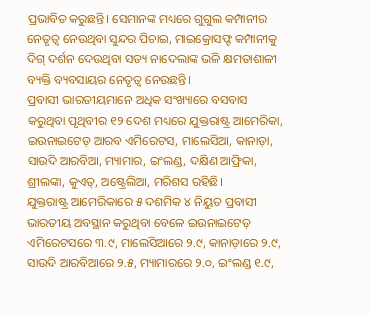ପ୍ରଭାବିତ କରୁଛନ୍ତି। ସେମାନଙ୍କ ମଧ୍ୟରେ ଗୁଗୁଲ କମ୍ପାନୀର ନେତୃତ୍ୱ ନେଉଥିବା ସୁନ୍ଦର ପିଚାଇ, ମାଇକ୍ରୋସଫ୍ଟ କମ୍ପାନୀକୁ ଦିଗ୍ ଦର୍ଶନ ଦେଉଥିବା ସତ୍ୟ ନାଦେଲାଙ୍କ ଭଳି କ୍ଷମତାଶାଳୀ ବ୍ୟକ୍ତି ବ୍ୟବସାୟର ନେତୃତ୍ୱ ନେଉଛନ୍ତି।
ପ୍ରବାସୀ ଭାରତୀୟମାନେ ଅଧିକ ସଂଖ୍ୟାରେ ବସବାସ କରୁଥିବା ପୃଥିବୀର ୧୨ ଦେଶ ମଧ୍ୟରେ ଯୁକ୍ତରାଷ୍ଟ୍ର ଆମେରିକା, ଇଉନାଇଟେଡ଼ ଆରବ ଏମିରେଟସ, ମାଲେସିଆ, କାନାଡ଼ା, ସାଉଦି ଆରବିଆ, ମ୍ୟାମାର, ଇଂଲଣ୍ଡ, ଦକ୍ଷିଣ ଆଫ୍ରିକା, ଶ୍ରୀଲଙ୍କା, କୁଏତ୍, ଅଷ୍ଟ୍ରେଲିଆ, ମରିଶସ ରହିଛି।
ଯୁକ୍ତରାଷ୍ଟ୍ର ଆମେରିକାରେ ୫ ଦଶମିକ ୪ ନିୟୁତ ପ୍ରବାସୀ ଭାରତୀୟ ଅବସ୍ଥାନ କରୁଥିବା ବେଳେ ଇଉନାଇଟେଡ଼ ଏମିରେଟସରେ ୩.୯, ମାଲେସିଆରେ ୨.୯, କାନାଡ଼ାରେ ୨.୯, ସାଉଦି ଆରବିଆରେ ୨.୫, ମ୍ୟାମାରରେ ୨.୦, ଇଂଲଣ୍ଡ ୧.୯,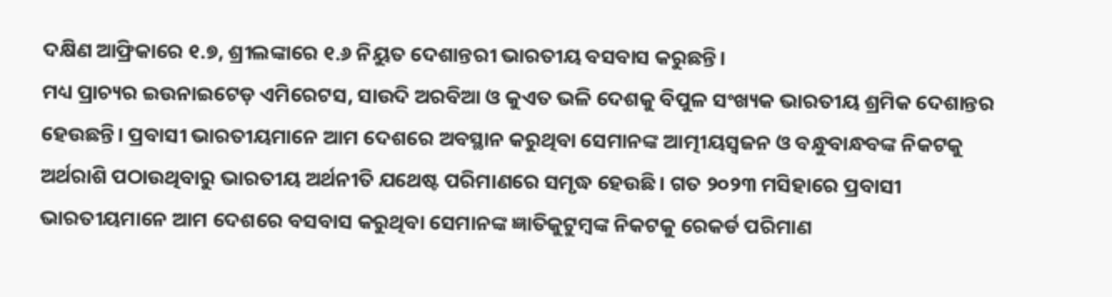ଦକ୍ଷିଣ ଆଫ୍ରିକାରେ ୧.୭, ଶ୍ରୀଲଙ୍କାରେ ୧.୬ ନିୟୁତ ଦେଶାନ୍ତରୀ ଭାରତୀୟ ବସବାସ କରୁଛନ୍ତି।
ମଧ୍ୟ ପ୍ରାଚ୍ୟର ଇଉନାଇଟେଡ଼ ଏମିରେଟସ, ସାଉଦି ଅରବିଆ ଓ କୁଏତ ଭଳି ଦେଶକୁ ବିପୁଳ ସଂଖ୍ୟକ ଭାରତୀୟ ଶ୍ରମିକ ଦେଶାନ୍ତର ହେଉଛନ୍ତି। ପ୍ରବାସୀ ଭାରତୀୟମାନେ ଆମ ଦେଶରେ ଅବସ୍ଥାନ କରୁଥିବା ସେମାନଙ୍କ ଆତ୍ମୀୟସ୍ୱଜନ ଓ ବନ୍ଧୁବାନ୍ଧବଙ୍କ ନିକଟକୁ ଅର୍ଥରାଶି ପଠାଉଥିବାରୁ ଭାରତୀୟ ଅର୍ଥନୀତି ଯଥେଷ୍ଟ ପରିମାଣରେ ସମୃଦ୍ଧ ହେଉଛି। ଗତ ୨୦୨୩ ମସିହାରେ ପ୍ରବାସୀ ଭାରତୀୟମାନେ ଆମ ଦେଶରେ ବସବାସ କରୁଥିବା ସେମାନଙ୍କ ଜ୍ଞାତିକୁଟୁମ୍ବଙ୍କ ନିକଟକୁ ରେକର୍ଡ ପରିମାଣ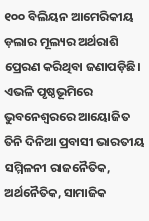୧୦୦ ବିଲିୟନ ଆମେରିକୀୟ ଡ଼ଲାର ମୂଲ୍ୟର ଅର୍ଥରାଶି ପ୍ରେରଣ କରିଥିବା ଜଣାପଡ଼ିଛି।
ଏଭଳି ପୃଷ୍ଠଭୂମିରେ ଭୁବନେଶ୍ୱରରେ ଆୟୋଜିତ ତିନି ଦିନିଆ ପ୍ରବାସୀ ଭାରତୀୟ ସମ୍ମିଳନୀ ରାଜନୈତିକ, ଅର୍ଥନୈତିକ, ସାମାଜିକ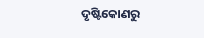ଦୃଷ୍ଟିକୋଣରୁ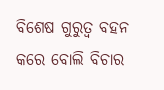ବିଶେଷ ଗୁରୁତ୍ୱ ବହନ କରେ ବୋଲି ବିଚାର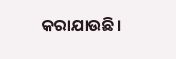କରାଯାଉଛି।